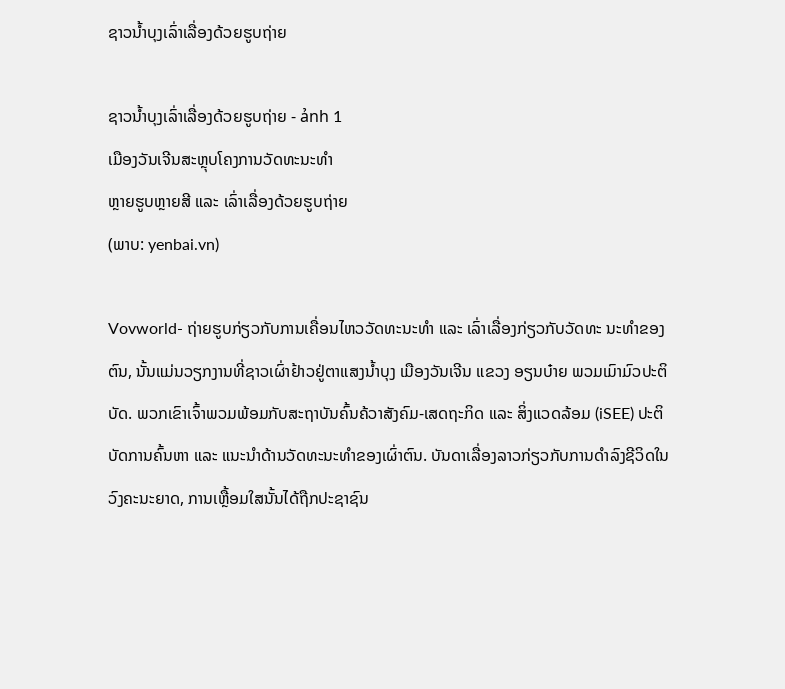ຊາວນ້ຳບຸງເລົ່າເລື່ອງດ້ວຍຮູບຖ່າຍ

ຊາວນ້ຳບຸງເລົ່າເລື່ອງດ້ວຍຮູບຖ່າຍ - ảnh 1
ເມືອງວັນເຈີນສະຫຼຸບໂຄງການວັດທະນະທຳ
ຫຼາຍຮູບຫຼາຍສີ ແລະ ເລົ່າເລື່ອງດ້ວຍຮູບຖ່າຍ
(ພາບ: yenbai.vn)

Vovworld- ຖ່າຍຮູບກ່ຽວກັບການເຄື່ອນໄຫວວັດທະນະທຳ ແລະ ເລົ່າເລື່ອງກ່ຽວກັບວັດທະ ນະທຳຂອງຕົນ, ນັ້ນແມ່ນວຽກງານທີ່ຊາວເຜົ່າຢ້າວຢູ່ຕາແສງນ້ຳບຸງ ເມືອງວັນເຈີນ ແຂວງ ອຽນບ໋າຍ ພວມເມົາມົວປະຕິບັດ. ພວກເຂົາເຈົ້າພວມພ້ອມກັບສະຖາບັນຄົ້ນຄ້ວາສັງຄົມ-ເສດຖະກິດ ແລະ ສິ່ງແວດລ້ອມ (iSEE) ປະຕິບັດການຄົ້ນຫາ ແລະ ແນະນຳດ້ານວັດທະນະທຳຂອງເຜົ່າຕົນ. ບັນດາເລື່ອງລາວກ່ຽວກັບການດຳລົງຊີວິດໃນວົງຄະນະຍາດ, ການເຫຼື້ອມໃສນັ້ນໄດ້ຖືກປະຊາຊົນ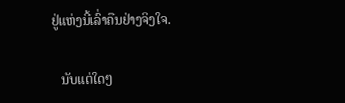ຢູ່ແຫ່ງນີ້ເລົ່າຄືນຢ່າງຈິງໃຈ.

   ນັບແຕ່ໃດໆ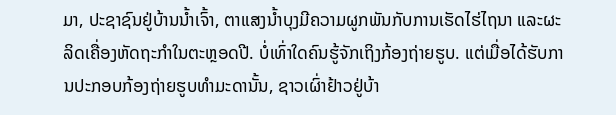ມາ, ປະຊາຊົນຢູ່ບ້ານນ້ຳເຈົ້າ, ຕາແສງນ້ຳບຸງມີຄວາມຜູກພັນກັບການເຮັດໄຮ່ໄຖນາ ແລະຜະລິດເຄື່ອງຫັດຖະກຳໃນຕະຫຼອດປີ. ບໍ່ເທົ່າໃດຄົນຮູ້ຈັກເຖິງກ້ອງຖ່າຍຮູບ. ແຕ່ເມື່ອໄດ້ຮັບການປະກອບກ້ອງຖ່າຍຮູບທຳມະດານັ້ນ, ຊາວເຜົ່າຢ້າວຢູ່ບ້າ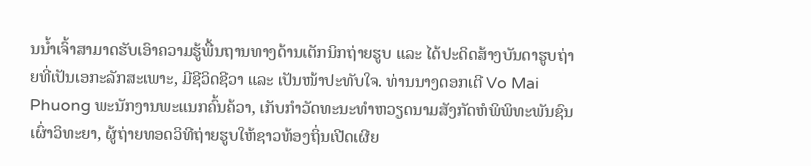ນນ້ຳເຈົ້າສາມາດຮັບເອົາຄວາມຮູ້ພື້ນຖານທາງດ້ານເຕັກນິກຖ່າຍຮູບ ແລະ ໄດ້ປະດິດສ້າງບັນດາຮູບຖ່າຍທີ່ເປັນເອກະລັກສະເພາະ, ມີຊີວິດຊີວາ ແລະ ເປັນໜ້າປະທັບໃຈ. ທ່ານນາງດອກເຕີ Vo Mai Phuong ພະນັກງານພະແນກຄົ້ນຄ້ວາ, ເກັບກຳວັດທະນະທຳຫວຽດນາມສັງກັດຫໍພິພິທະພັນຊົນເຜົ່າວິທະຍາ, ຜູ້ຖ່າຍທອດວິທີຖ່າຍຮູບໃຫ້ຊາວທ້ອງຖິ່ນເປີດເຜີຍ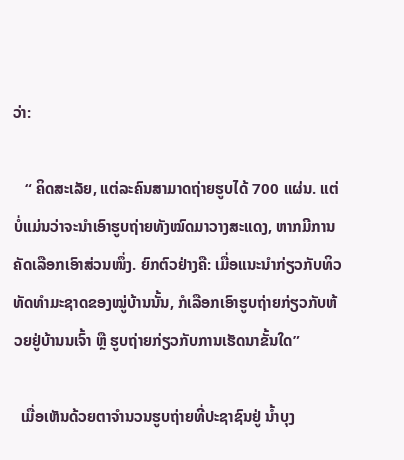ວ່າ:

   “ ຄິດສະເລັຍ, ແຕ່ລະຄົນສາມາດຖ່າຍຮູບໄດ້ 700 ແຜ່ນ. ແຕ່ບໍ່ແມ່ນວ່າຈະນຳເອົາຮູບຖ່າຍທັງໝົດມາວາງສະແດງ, ຫາກມີການຄັດເລືອກເອົາສ່ວນໜຶ່ງ. ຍົກຕົວຢ່າງຄື: ເມື່ອແນະນຳກ່ຽວກັບທິວທັດທຳມະຊາດຂອງໝູ່ບ້ານນັ້ນ, ກໍເລືອກເອົາຮູບຖ່າຍກ່ຽວກັບຫ້ວຍຢູ່ບ້ານນເຈົ້າ ຫຼື ຮູບຖ່າຍກ່ຽວກັບການເຮັດນາຂັ້ນໃດ”

  ເມື່ອເຫັນດ້ວຍຕາຈຳນວນຮູບຖ່າຍທີ່ປະຊາຊົນຢູ່ ນ້ຳບຸງ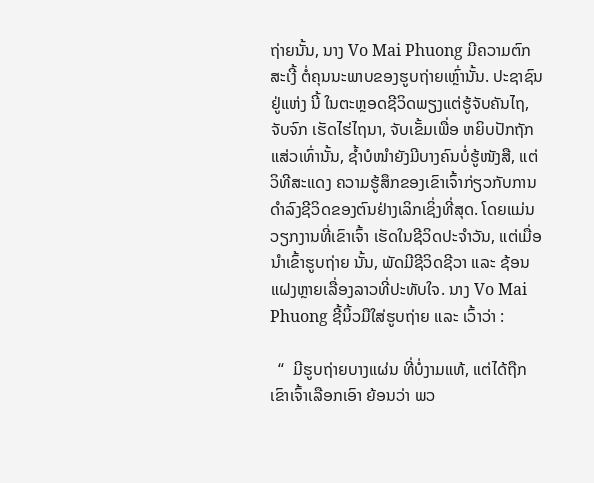ຖ່າຍນັ້ນ, ນາງ Vo Mai Phuong ມີຄວາມຕົກສະເງີ້ ຕໍ່ຄຸນນະພາບຂອງຮູບຖ່າຍເຫຼົ່ານັ້ນ. ປະຊາຊົນຢູ່ແຫ່ງ ນີ້ ໃນຕະຫຼອດຊີວິດພຽງແຕ່ຮູ້ຈັບຄັນໄຖ, ຈັບຈົກ ເຮັດໄຮ່ໄຖນາ, ຈັບເຂັ້ມເພື່ອ ຫຍິບປັກຖັກແສ່ວເທົ່ານັ້ນ, ຊ້ຳບໍໜຳຍັງມີບາງຄົນບໍ່ຮູ້ໜັງສື, ແຕ່ວິທີສະແດງ ຄວາມຮູ້ສຶກຂອງເຂົາເຈົ້າກ່ຽວກັບການດຳລົງຊີວິດຂອງຕົນຢ່າງເລິກເຊິ່ງທີ່ສຸດ. ໂດຍແມ່ນວຽກງານທີ່ເຂົາເຈົ້າ ເຮັດໃນຊີວິດປະຈຳວັນ, ແຕ່ເມື່ອນຳເຂົ້າຮູບຖ່າຍ ນັ້ນ, ພັດມີຊີວິດຊີວາ ແລະ ຊ້ອນແຝງຫຼາຍເລື່ອງລາວທີ່ປະທັບໃຈ. ນາງ Vo Mai Phuong ຊີ້ນິ້ວມືໃສ່ຮູບຖ່າຍ ແລະ ເວົ້າວ່າ :

  “  ມີຮູບຖ່າຍບາງແຜ່ນ ທີ່ບໍ່ງາມແທ້, ແຕ່ໄດ້ຖືກເຂົາເຈົ້າເລືອກເອົາ ຍ້ອນວ່າ ພວ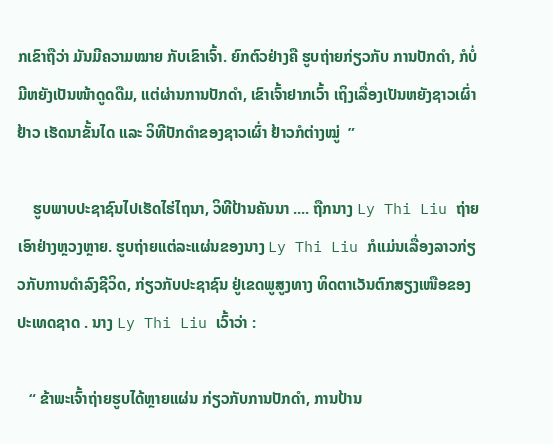ກເຂົາຖືວ່າ ມັນມີຄວາມໝາຍ ກັບເຂົາເຈົ້າ. ຍົກຕົວຢ່າງຄື ຮູບຖ່າຍກ່ຽວກັບ ການປັກດຳ, ກໍບໍ່ມີຫຍັງເປັນໜ້າດູດດືມ, ແຕ່ຜ່ານການປັກດຳ, ເຂົາເຈົ້າຢາກເວົ້າ ເຖິງເລື່ອງເປັນຫຍັງຊາວເຜົ່າຢ້າວ ເຮັດນາຂັ້ນໄດ ແລະ ວິທີປັກດຳຂອງຊາວເຜົ່າ ຢ້າວກໍຕ່າງໝູ່  ”

    ຮູບພາບປະຊາຊົນໄປເຮັດໄຮ່ໄຖນາ, ວິທີປ້ານຄັນນາ .... ຖືກນາງ Ly Thi Liu ຖ່າຍເອົາຢ່າງຫຼວງຫຼາຍ. ຮູບຖ່າຍແຕ່ລະແຜ່ນຂອງນາງ Ly Thi Liu ກໍແມ່ນເລື່ອງລາວກ່ຽວກັບການດຳລົງຊີວິດ, ກ່ຽວກັບປະຊາຊົນ ຢູ່ເຂດພູສູງທາງ ທິດຕາເວັນຕົກສຽງເໜືອຂອງປະເທດຊາດ . ນາງ Ly Thi Liu ເວົ້າວ່າ :

   “ ຂ້າພະເຈົ້າຖ່າຍຮູບໄດ້ຫຼາຍແຜ່ນ ກ່ຽວກັບການປັກດຳ, ການປ້ານ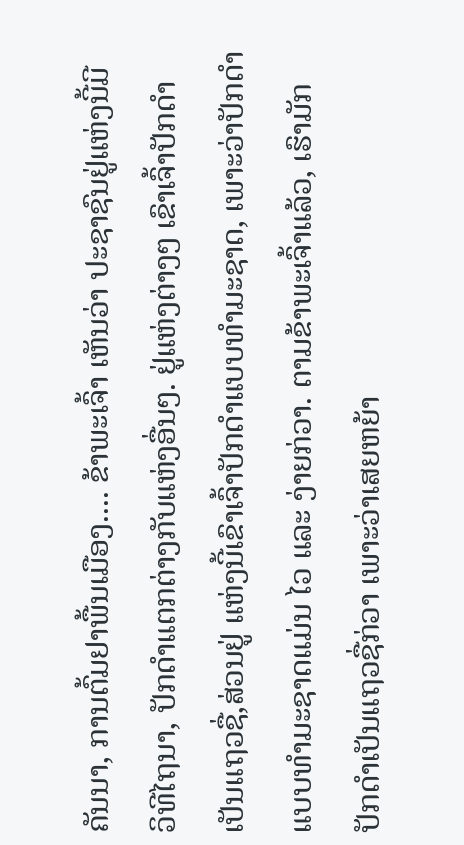ຄັນນາ, ການຕົ້ມຢາພື້ນເມືອງ.... ຂ້າພະເຈົ້າ ເຫັນວ່າ ປະຊາຊົນຢູ່ແຫ່ງນີ້ມີວິທີໄຖນາ, ປັກດຳແຕກຕ່າງກັບແຫ່ງອື່ນໆ. ຢູ່ແຫ່ງຕ່າງໆ ເຂົາເຈົ້າປັກດຳ ເປັນແຖວຊື່,ສ່ວນຢູ່ ແຫ່ງນີ້ເຂົາເຈົ້າປັກດຳແບບທຳມະຊາດ, ເພາະວ່າປັກດຳແບບທຳມະຊາດແມ່ນ ໄວ ແລະ ງ່າຍກ່ວາ. ຕາມຂ້າພະເຈົ້າແລ້ວ, ເຮົາມັກປັກດຳເປັນແຖວຊື່ກ່ວາ ເພາະວ່າເສຍຫຍ້າ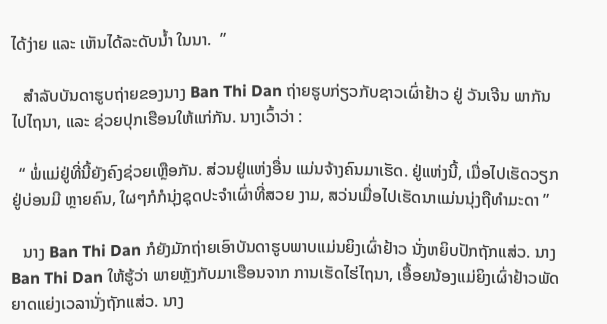ໄດ້ງ່າຍ ແລະ ເຫັນໄດ້ລະດັບນ້ຳ ໃນນາ.  ”

   ສຳລັບບັນດາຮູບຖ່າຍຂອງນາງ Ban Thi Dan ຖ່າຍຮູບກ່ຽວກັບຊາວເຜົ່າຢ້າວ ຢູ່ ວັນເຈີນ ພາກັນໄປໄຖນາ, ແລະ ຊ່ວຍປຸກເຮືອນໃຫ້ແກ່ກັນ. ນາງເວົ້າວ່າ :

  “ ພໍ່ແມ່ຢູ່ທີ່ນີ້ຍັງຄົງຊ່ວຍເຫຼືອກັນ. ສ່ວນຢູ່ແຫ່ງອື່ນ ແມ່ນຈ້າງຄົນມາເຮັດ. ຢູ່ແຫ່ງນີ້, ເມື່ອໄປເຮັດວຽກຢູ່ບ່ອນມີ ຫຼາຍຄົນ, ໃຜໆກໍກໍນຸ່ງຊຸດປະຈຳເຜົ່າທີ່ສວຍ ງາມ, ສວ່ນເມື່ອໄປເຮັດນາແມ່ນນຸ່ງຖືທຳມະດາ ”

   ນາງ Ban Thi Dan ກໍຍັງມັກຖ່າຍເອົາບັນດາຮູບພາບແມ່ນຍິງເຜົ່າຢ້າວ ນັ່ງຫຍິບປັກຖັກແສ່ວ. ນາງ Ban Thi Dan ໃຫ້ຮູ້ວ່າ ພາຍຫຼັງກັບມາເຮືອນຈາກ ການເຮັດໄຮ່ໄຖນາ, ເອື້ອຍນ້ອງແມ່ຍິງເຜົ່າຢ້າວພັດຍາດແຍ່ງເວລານັ່ງຖັກແສ່ວ. ນາງ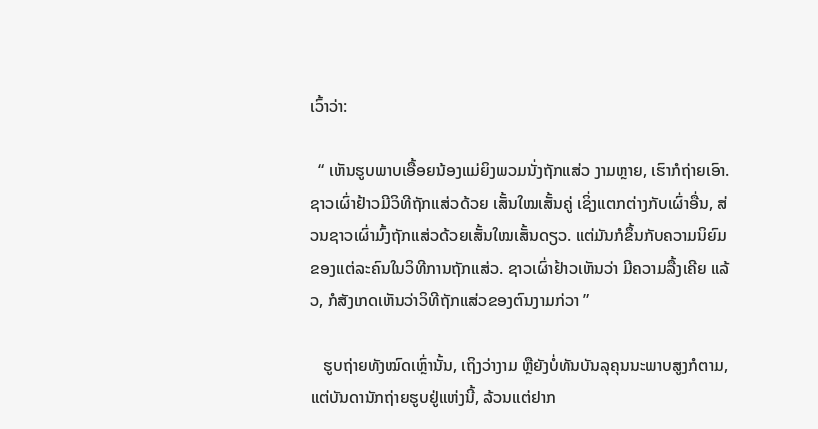ເວົ້າວ່າ:

  “ ເຫັນຮູບພາບເອື້ອຍນ້ອງແມ່ຍິງພວມນັ່ງຖັກແສ່ວ ງາມຫຼາຍ, ເຮົາກໍຖ່າຍເອົາ. ຊາວເຜົ່າຢ້າວມີວິທີຖັກແສ່ວດ້ວຍ ເສັ້ນໃໝເສັ້ນຄູ່ ເຊິ່ງແຕກຕ່າງກັບເຜົ່າອື່ນ, ສ່ວນຊາວເຜົ່າມົ້ງຖັກແສ່ວດ້ວຍເສັ້ນໃໝເສັ້ນດຽວ. ແຕ່ມັນກໍຂຶ້ນກັບຄວາມນິຍົມ ຂອງແຕ່ລະຄົນໃນວິທີການຖັກແສ່ວ. ຊາວເຜົ່າຢ້າວເຫັນວ່າ ມີຄວາມລື້ງເຄີຍ ແລ້ວ, ກໍສັງເກດເຫັນວ່າວິທີຖັກແສ່ວຂອງຕົນງາມກ່ວາ ”

   ຮູບຖ່າຍທັງໝົດເຫຼົ່ານັ້ນ, ເຖິງວ່າງາມ ຫຼືຍັງບໍ່ທັນບັນລຸຄຸນນະພາບສູງກໍຕາມ, ແຕ່ບັນດານັກຖ່າຍຮູບຢູ່ແຫ່ງນີ້, ລ້ວນແຕ່ຢາກ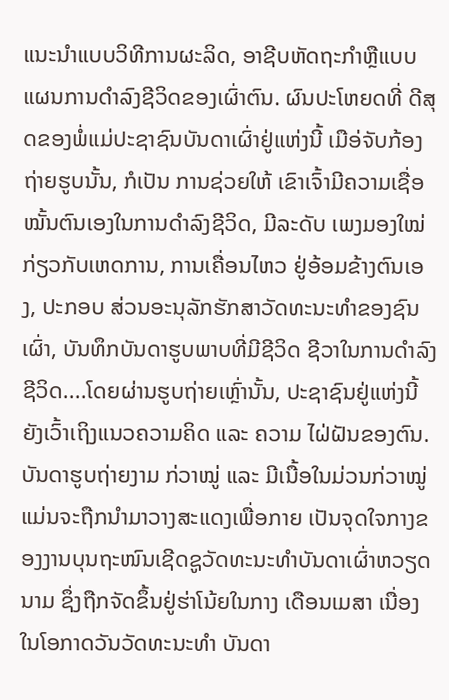ແນະນຳແບບວິທີການຜະລິດ, ອາຊີບຫັດຖະກຳຫຼືແບບແຜນການດຳລົງຊີວິດຂອງເຜົ່າຕົນ. ຜົນປະໂຫຍດທີ່ ດີສຸດຂອງພໍ່ແມ່ປະຊາຊົນບັນດາເຜົ່າຢູ່ແຫ່ງນີ້ ເມືອ່ຈັບກ້ອງຖ່າຍຮູບນັ້ນ, ກໍເປັນ ການຊ່ວຍໃຫ້ ເຂົາເຈົ້າມີຄວາມເຊື່ອໝັ້ນຕົນເອງໃນການດຳລົງຊີວິດ, ມີລະດັບ ເພງມອງໃໝ່ກ່ຽວກັບເຫດການ, ການເຄື່ອນໄຫວ ຢູ່ອ້ອມຂ້າງຕົນເອງ, ປະກອບ ສ່ວນອະນຸລັກຮັກສາວັດທະນະທຳຂອງຊົນເຜົ່າ, ບັນທຶກບັນດາຮູບພາບທີ່ມີຊີວິດ ຊີວາໃນການດຳລົງຊີວິດ....ໂດຍຜ່ານຮູບຖ່າຍເຫຼົ່ານັ້ນ, ປະຊາຊົນຢູ່ແຫ່ງນີ້ ຍັງເວົ້າເຖິງແນວຄວາມຄິດ ແລະ ຄວາມ ໄຝ່ຝັນຂອງຕົນ. ບັນດາຮູບຖ່າຍງາມ ກ່ວາໝູ່ ແລະ ມີເນື້ອໃນມ່ວນກ່ວາໝູ່ ແມ່ນຈະຖືກນຳມາວາງສະແດງເພື່ອກາຍ ເປັນຈຸດໃຈກາງຂອງງານບຸນຖະໜົນເຊີດຊູວັດທະນະທຳບັນດາເຜົ່າຫວຽດນາມ ຊຶ່ງຖືກຈັດຂຶ້ນຢູ່ຮ່າໂນ້ຍໃນກາງ ເດືອນເມສາ ເນື່ອງໃນໂອກາດວັນວັດທະນະທຳ ບັນດາ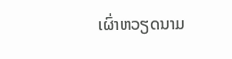ເຜົ່າຫວຽດນາມ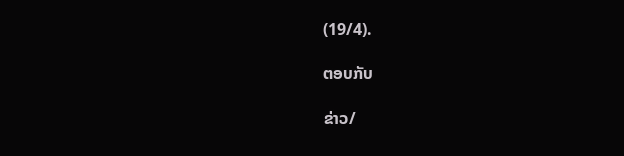(19/4).

ຕອບກັບ

ຂ່າວ/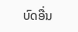ບົດອື່ນ